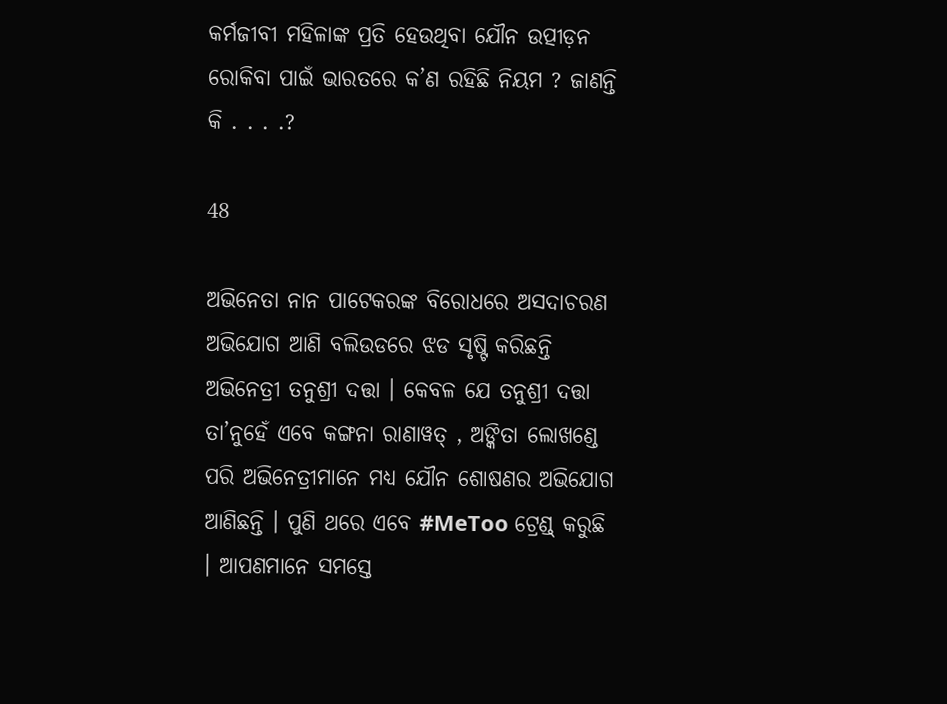କର୍ମଜୀବୀ ମହିଳାଙ୍କ ପ୍ରତି ହେଉଥିବା ଯୌନ ଉତ୍ପୀଡ଼ନ ରୋକିବା ପାଇଁ ଭାରତରେ କ’ଣ ରହିଛି ନିୟମ ? ଜାଣନ୍ତି କି . . . .?

48

ଅଭିନେତା ନାନ ପାଟେକରଙ୍କ ବିରୋଧରେ ଅସଦାଚରଣ ଅଭିଯୋଗ ଆଣି ବଲିଉଡରେ ଝଡ ସୃଷ୍ଟି କରିଛନ୍ତି ଅଭିନେତ୍ରୀ ତନୁଶ୍ରୀ ଦତ୍ତା । କେବଳ ଯେ ତନୁଶ୍ରୀ ଦତ୍ତା ତା’ନୁହେଁ ଏବେ କଙ୍ଗନା ରାଣାୱତ୍ , ଅଙ୍କିତା ଲୋଖଣ୍ଡେ ପରି ଅଭିନେତ୍ରୀମାନେ ମଧ୍ୟ ଯୌନ ଶୋଷଣର ଅଭିଯୋଗ ଆଣିଛନ୍ତି । ପୁଣି ଥରେ ଏବେ #MeToo ଟ୍ରେଣ୍ଡ୍ କରୁଛି । ଆପଣମାନେ ସମସ୍ତେ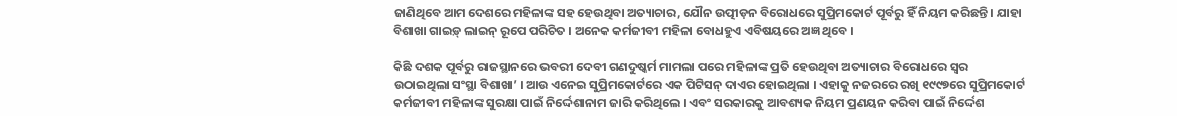ଜାଣିଥିବେ ଆମ ଦେଶରେ ମହିଳାଙ୍କ ସହ ହେଉଥିବା ଅତ୍ୟାଚାର, ଯୌନ ଉତ୍ପୀଡ଼ନ ବିରୋଧରେ ସୁପ୍ରିମକୋର୍ଟ ପୂର୍ବରୁ ହିଁ ନିୟମ କରିଛନ୍ତି । ଯାହା ବିଶାଖା ଗାଇଡ଼୍ ଲାଇନ୍ ରୂପେ ପରିଚିତ । ଅନେକ କର୍ମଜୀବୀ ମହିଳା ବୋଧହୁଏ ଏବିଷୟରେ ଅଜ୍ଞ ଥିବେ ।

କିଛି ଦଶକ ପୂର୍ବରୁ ରାଜସ୍ଥାନରେ ଭବରୀ ଦେବୀ ଗଣଦୁଷ୍କର୍ମ ମାମଲା ପରେ ମହିଳାଙ୍କ ପ୍ରତି ହେଉଥିବା ଅତ୍ୟାଚାର ବିରୋଧରେ ସ୍ୱର ଉଠାଇଥିଲା ସଂସ୍ଥା ବିଶାଖା’ । ଆଉ ଏନେଇ ସୁପ୍ରିମକୋର୍ଟରେ ଏକ ପିଟିସନ୍ ଦାଏର ହୋଇଥିଲା । ଏହାକୁ ନଜରରେ ରଖି ୧୯୯୭ରେ ସୁପ୍ରିମକୋର୍ଟ କର୍ମଜୀବୀ ମହିଳାଙ୍କ ସୁରକ୍ଷା ପାଇଁ ନିର୍ଦ୍ଦେଶାନାମ ଜାରି କରିଥିଲେ । ଏବଂ ସରକାରକୁ ଆବଶ୍ୟକ ନିୟମ ପ୍ରଣୟନ କରିବା ପାଇଁ ନିର୍ଦ୍ଦେଶ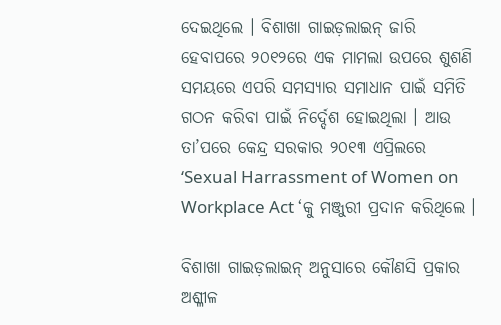ଦେଇଥିଲେ । ବିଶାଖା ଗାଇଡ଼ଲାଇନ୍ ଜାରି ହେବାପରେ ୨୦୧୨ରେ ଏକ ମାମଲା ଉପରେ ଶୁଶଣି ସମୟରେ ଏପରି ସମସ୍ୟାର ସମାଧାନ ପାଇଁ ସମିତି ଗଠନ କରିବା ପାଇଁ ନିର୍ଦ୍ଦେଶ ହୋଇଥିଲା । ଆଉ ତା’ପରେ କେନ୍ଦ୍ର ସରକାର ୨୦୧୩ ଏପ୍ରିଲରେ ‘Sexual Harrassment of Women on Workplace Act ‘କୁ ମଞ୍ଜୁରୀ ପ୍ରଦାନ କରିଥିଲେ ।

ବିଶାଖା ଗାଇଡ଼ଲାଇନ୍ ଅନୁସାରେ କୌଣସି ପ୍ରକାର ଅଶ୍ଳୀଳ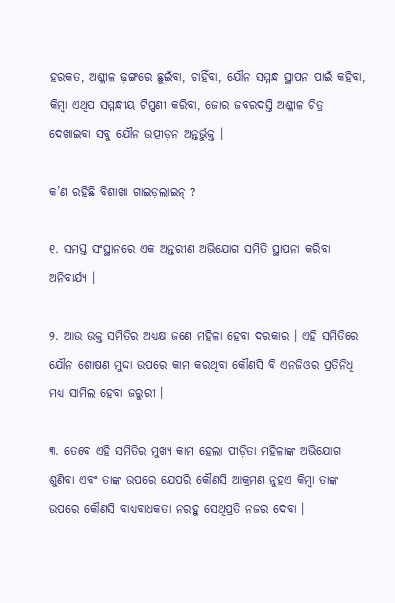ହରକତ, ଅଶ୍ଳୀଳ ଢ଼ଙ୍ଗରେ ଛୁଇଁବା, ଚାହିଁବା, ଯୌନ ସମ୍ମନ୍ଧ ସ୍ଥାପନ ପାଇଁ କହିବା, କିମ୍ବା ଏଥିପ ସମ୍ମନ୍ଧୀୟ ଟିପ୍ପଣୀ କରିବା, ଜୋର ଜବରଦସ୍ତି ଅଶ୍ଳୀଳ ଚିତ୍ର ଦେଖାଇବା ସବୁ ଯୌନ ଉତ୍ପୀଡ଼ନ ଅନ୍ତର୍ଭୁକ୍ତ ।

କ’ଣ ରହିଛି ବିଶାଖା ଗାଇଡ଼ଲାଇନ୍ ?

୧. ସମସ୍ତ ସଂସ୍ଥାନରେ ଏକ ଅନ୍ତରୀଣ ଅଭିଯୋଗ ସମିତି ସ୍ଥାପନା କରିବା ଅନିବାର୍ଯ୍ୟ ।

୨. ଆଉ ଉକ୍ତ ସମିତିର ଅଧ୍ୟକ୍ଷ ଜଣେ ମହିଳା ହେବା ଦରକାର । ଏହି ସମିତିରେ ଯୌନ ଶୋଷଣ ମୁଦ୍ଦା ଉପରେ କାମ କରଥିବା କୌଣସି ବି ଏନଜିଓର ପ୍ରତିନିଧି ମଧ୍ୟ ସାମିଲ ହେବା ଜରୁରୀ ।

୩. ତେବେ ଏହି ସମିତିର ମୁଖ୍ୟ କାମ ହେଲା ପୀଡ଼ିତା ମହିଳାଙ୍କ ଅଭିଯୋଗ ଶୁଣିବା ଏବଂ ତାଙ୍କ ଉପରେ ଯେପରି କୌଣସି ଆକ୍ରମଣ ନୁହଏ କିମ୍ବା ତାଙ୍କ ଉପରେ କୌଣସି ବାଧ୍ୟବାଧକତା ନରହୁ ସେଥିପ୍ରତି ନଜର ଦେବା ।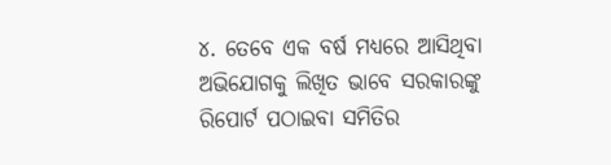୪. ତେବେ ଏକ ବର୍ଷ ମଧ୍ୟରେ ଆସିଥିବା ଅଭିଯୋଗକୁ ଲିଖିତ ଭାବେ ସରକାରଙ୍କୁ ରିପୋର୍ଟ ପଠାଇବା ସମିତିର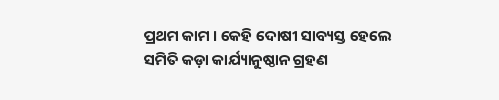ପ୍ରଥମ କାମ । କେହି ଦୋଷୀ ସାବ୍ୟସ୍ତ ହେଲେ ସମିତି କଡ଼ା କାର୍ଯ୍ୟାନୁଷ୍ଠାନ ଗ୍ରହଣ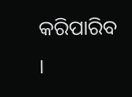କରିପାରିବ ।